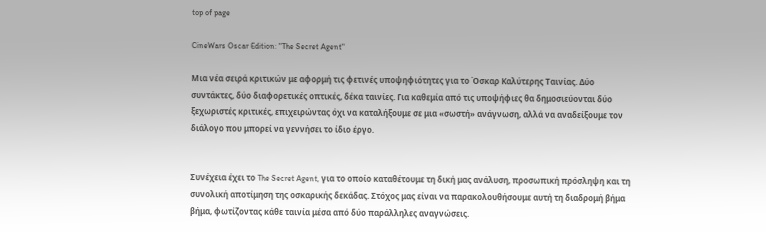top of page

CineWars Oscar Edition: "The Secret Agent"

Mια νέα σειρά κριτικών με αφορμή τις φετινές υποψηφιότητες για το Όσκαρ Καλύτερης Ταινίας. Δύο συντάκτες, δύο διαφορετικές οπτικές, δέκα ταινίες. Για καθεμία από τις υποψήφιες θα δημοσιεύονται δύο ξεχωριστές κριτικές, επιχειρώντας όχι να καταλήξουμε σε μια «σωστή» ανάγνωση, αλλά να αναδείξουμε τον διάλογο που μπορεί να γεννήσει το ίδιο έργο.


Συνέχεια έχει το The Secret Agent, για το οποίο καταθέτουμε τη δική μας ανάλυση, προσωπική πρόσληψη και τη συνολική αποτίμηση της οσκαρικής δεκάδας. Στόχος μας είναι να παρακολουθήσουμε αυτή τη διαδρομή βήμα βήμα, φωτίζοντας κάθε ταινία μέσα από δύο παράλληλες αναγνώσεις.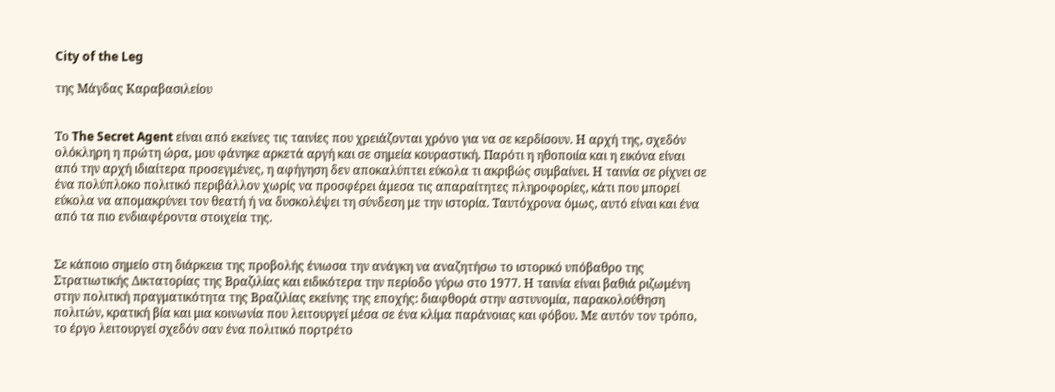City of the Leg

της Μάγδας Καραβασιλείου


Το The Secret Agent είναι από εκείνες τις ταινίες που χρειάζονται χρόνο για να σε κερδίσουν. Η αρχή της, σχεδόν ολόκληρη η πρώτη ώρα, μου φάνηκε αρκετά αργή και σε σημεία κουραστική. Παρότι η ηθοποιία και η εικόνα είναι από την αρχή ιδιαίτερα προσεγμένες, η αφήγηση δεν αποκαλύπτει εύκολα τι ακριβώς συμβαίνει. Η ταινία σε ρίχνει σε ένα πολύπλοκο πολιτικό περιβάλλον χωρίς να προσφέρει άμεσα τις απαραίτητες πληροφορίες, κάτι που μπορεί εύκολα να απομακρύνει τον θεατή ή να δυσκολέψει τη σύνδεση με την ιστορία. Ταυτόχρονα όμως, αυτό είναι και ένα από τα πιο ενδιαφέροντα στοιχεία της.


Σε κάποιο σημείο στη διάρκεια της προβολής ένιωσα την ανάγκη να αναζητήσω το ιστορικό υπόβαθρο της Στρατιωτικής Δικτατορίας της Βραζιλίας και ειδικότερα την περίοδο γύρω στο 1977. Η ταινία είναι βαθιά ριζωμένη στην πολιτική πραγματικότητα της Βραζιλίας εκείνης της εποχής: διαφθορά στην αστυνομία, παρακολούθηση πολιτών, κρατική βία και μια κοινωνία που λειτουργεί μέσα σε ένα κλίμα παράνοιας και φόβου. Με αυτόν τον τρόπο, το έργο λειτουργεί σχεδόν σαν ένα πολιτικό πορτρέτο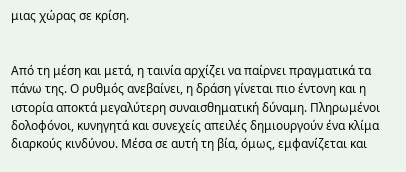μιας χώρας σε κρίση.


Από τη μέση και μετά, η ταινία αρχίζει να παίρνει πραγματικά τα πάνω της. Ο ρυθμός ανεβαίνει, η δράση γίνεται πιο έντονη και η ιστορία αποκτά μεγαλύτερη συναισθηματική δύναμη. Πληρωμένοι δολοφόνοι, κυνηγητά και συνεχείς απειλές δημιουργούν ένα κλίμα διαρκούς κινδύνου. Μέσα σε αυτή τη βία, όμως, εμφανίζεται και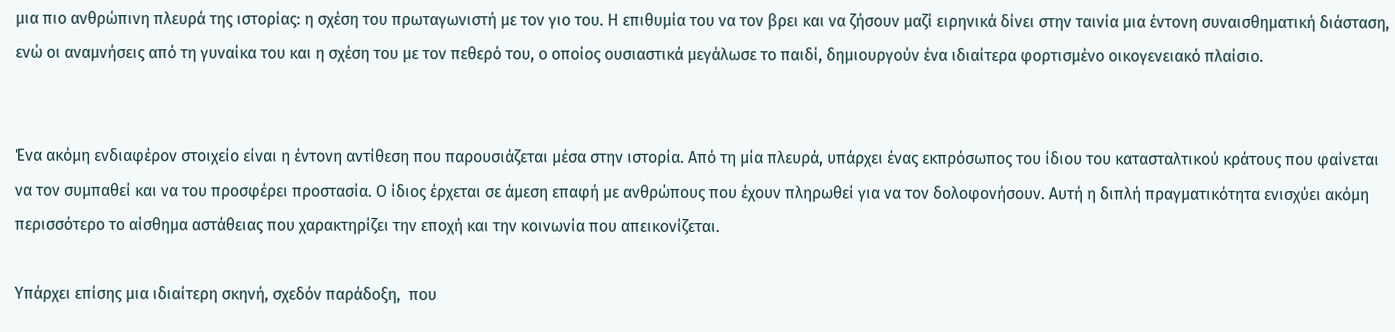μια πιο ανθρώπινη πλευρά της ιστορίας: η σχέση του πρωταγωνιστή με τον γιο του. Η επιθυμία του να τον βρει και να ζήσουν μαζί ειρηνικά δίνει στην ταινία μια έντονη συναισθηματική διάσταση, ενώ οι αναμνήσεις από τη γυναίκα του και η σχέση του με τον πεθερό του, ο οποίος ουσιαστικά μεγάλωσε το παιδί, δημιουργούν ένα ιδιαίτερα φορτισμένο οικογενειακό πλαίσιο.


Ένα ακόμη ενδιαφέρον στοιχείο είναι η έντονη αντίθεση που παρουσιάζεται μέσα στην ιστορία. Από τη μία πλευρά, υπάρχει ένας εκπρόσωπος του ίδιου του κατασταλτικού κράτους που φαίνεται να τον συμπαθεί και να του προσφέρει προστασία. Ο ίδιος έρχεται σε άμεση επαφή με ανθρώπους που έχουν πληρωθεί για να τον δολοφονήσουν. Αυτή η διπλή πραγματικότητα ενισχύει ακόμη περισσότερο το αίσθημα αστάθειας που χαρακτηρίζει την εποχή και την κοινωνία που απεικονίζεται.

Υπάρχει επίσης μια ιδιαίτερη σκηνή, σχεδόν παράδοξη,  που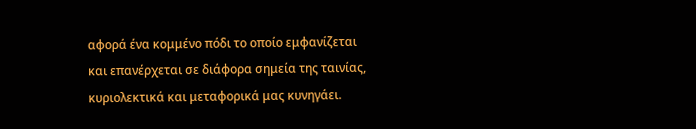αφορά ένα κομμένο πόδι το οποίο εμφανίζεται και επανέρχεται σε διάφορα σημεία της ταινίας, κυριολεκτικά και μεταφορικά μας κυνηγάει.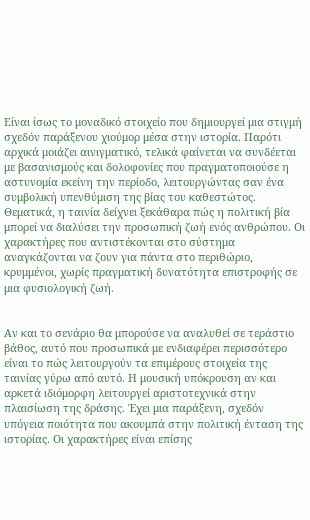Είναι ίσως το μοναδικό στοιχείο που δημιουργεί μια στιγμή σχεδόν παράξενου χιούμορ μέσα στην ιστορία. Παρότι αρχικά μοιάζει αινιγματικό, τελικά φαίνεται να συνδέεται με βασανισμούς και δολοφονίες που πραγματοποιούσε η αστυνομία εκείνη την περίοδο, λειτουργώντας σαν ένα συμβολική υπενθύμιση της βίας του καθεστώτος. Θεματικά, η ταινία δείχνει ξεκάθαρα πώς η πολιτική βία μπορεί να διαλύσει την προσωπική ζωή ενός ανθρώπου. Οι χαρακτήρες που αντιστέκονται στο σύστημα αναγκάζονται να ζουν για πάντα στο περιθώριο, κρυμμένοι, χωρίς πραγματική δυνατότητα επιστροφής σε μια φυσιολογική ζωή.


Αν και το σενάριο θα μπορούσε να αναλυθεί σε τεράστιο βάθος, αυτό που προσωπικά με ενδιαφέρει περισσότερο είναι το πώς λειτουργούν τα επιμέρους στοιχεία της ταινίας γύρω από αυτό. Η μουσική υπόκρουση αν και αρκετά ιδιόμορφη λειτουργεί αριστοτεχνικά στην πλαισίωση της δράσης. Έχει μια παράξενη, σχεδόν υπόγεια ποιότητα που ακουμπά στην πολιτική ένταση της ιστορίας. Οι χαρακτήρες είναι επίσης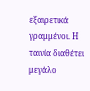εξαιρετικά γραμμένοι. Η ταινία διαθέτει μεγάλο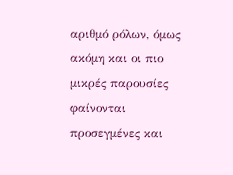αριθμό ρόλων, όμως ακόμη και οι πιο μικρές παρουσίες φαίνονται προσεγμένες και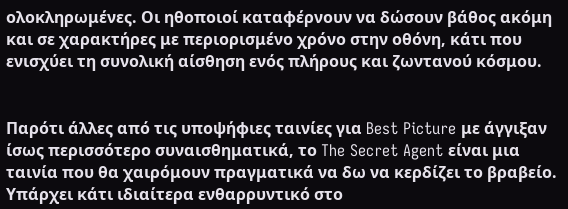ολοκληρωμένες. Οι ηθοποιοί καταφέρνουν να δώσουν βάθος ακόμη και σε χαρακτήρες με περιορισμένο χρόνο στην οθόνη, κάτι που ενισχύει τη συνολική αίσθηση ενός πλήρους και ζωντανού κόσμου.


Παρότι άλλες από τις υποψήφιες ταινίες για Best Picture με άγγιξαν ίσως περισσότερο συναισθηματικά, το The Secret Agent είναι μια ταινία που θα χαιρόμουν πραγματικά να δω να κερδίζει το βραβείο. Υπάρχει κάτι ιδιαίτερα ενθαρρυντικό στο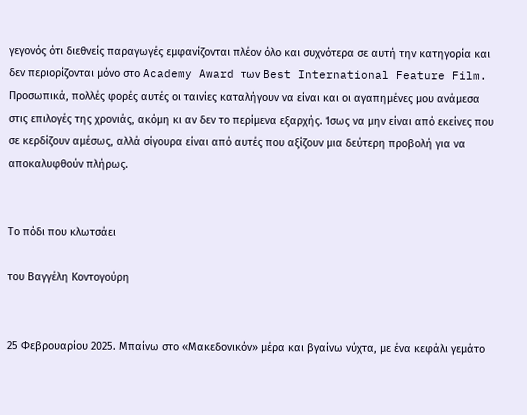γεγονός ότι διεθνείς παραγωγές εμφανίζονται πλέον όλο και συχνότερα σε αυτή την κατηγορία και δεν περιορίζονται μόνο στο Academy Award των Best International Feature Film. Προσωπικά, πολλές φορές αυτές οι ταινίες καταλήγουν να είναι και οι αγαπημένες μου ανάμεσα στις επιλογές της χρονιάς, ακόμη κι αν δεν το περίμενα εξαρχής. Ίσως να μην είναι από εκείνες που σε κερδίζουν αμέσως, αλλά σίγουρα είναι από αυτές που αξίζουν μια δεύτερη προβολή για να αποκαλυφθούν πλήρως.


Το πόδι που κλωτσάει

του Βαγγέλη Κοντογούρη


25 Φεβρουαρίου 2025. Μπαίνω στο «Μακεδονικόν» μέρα και βγαίνω νύχτα, με ένα κεφάλι γεμάτο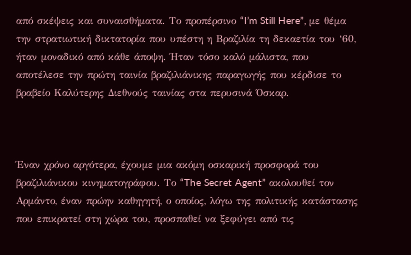από σκέψεις και συναισθήματα. Το προπέρσινο “I’m Still Here”, με θέμα την στρατιωτική δικτατορία που υπέστη η Βραζιλία τη δεκαετία του ‘60, ήταν μοναδικό από κάθε άποψη. Ήταν τόσο καλό μάλιστα, που αποτέλεσε την πρώτη ταινία βραζιλιάνικης παραγωγής που κέρδισε το βραβείο Καλύτερης Διεθνούς ταινίας στα περυσινά Όσκαρ.



Έναν χρόνο αργότερα, έχουμε μια ακόμη οσκαρική προσφορά του βραζιλιάνικου κινηματογράφου. Το “The Secret Agent” ακολουθεί τον Αρμάντο, έναν πρώην καθηγητή, ο οποίος, λόγω της πολιτικής κατάστασης που επικρατεί στη χώρα του, προσπαθεί να ξεφύγει από τις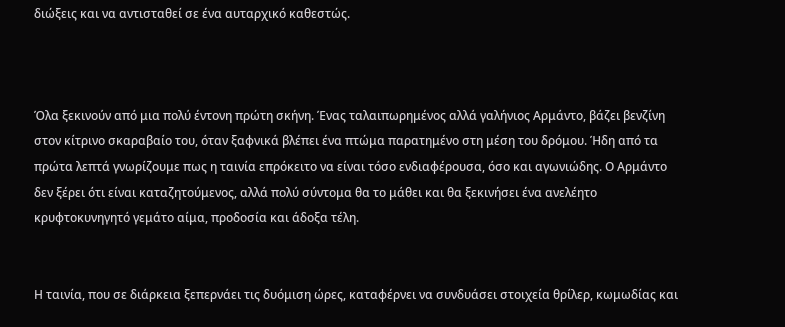διώξεις και να αντισταθεί σε ένα αυταρχικό καθεστώς.



Όλα ξεκινoύν από μια πολύ έντονη πρώτη σκήνη. Ένας ταλαιπωρημένος αλλά γαλήνιος Αρμάντο, βάζει βενζίνη στον κίτρινο σκαραβαίο του, όταν ξαφνικά βλέπει ένα πτώμα παρατημένο στη μέση του δρόμου. Ήδη από τα πρώτα λεπτά γνωρίζουμε πως η ταινία επρόκειτο να είναι τόσο ενδιαφέρουσα, όσο και αγωνιώδης. Ο Αρμάντο δεν ξέρει ότι είναι καταζητούμενος, αλλά πολύ σύντομα θα το μάθει και θα ξεκινήσει ένα ανελέητο κρυφτοκυνηγητό γεμάτο αίμα, προδοσία και άδοξα τέλη.


Η ταινία, που σε διάρκεια ξεπερνάει τις δυόμιση ώρες, καταφέρνει να συνδυάσει στοιχεία θρίλερ, κωμωδίας και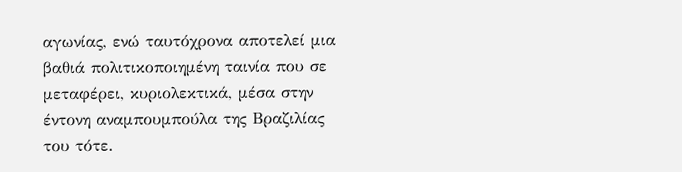αγωνίας, ενώ ταυτόχρονα αποτελεί μια βαθιά πολιτικοποιημένη ταινία που σε μεταφέρει, κυριολεκτικά, μέσα στην έντονη αναμπουμπούλα της Βραζιλίας του τότε.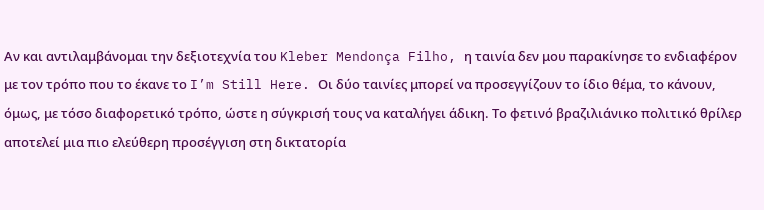Αν και αντιλαμβάνομαι την δεξιοτεχνία του Kleber Mendonça Filho, η ταινία δεν μου παρακίνησε το ενδιαφέρον με τον τρόπο που το έκανε το I’m Still Here. Οι δύο ταινίες μπορεί να προσεγγίζουν το ίδιο θέμα, το κάνουν, όμως, με τόσο διαφορετικό τρόπο, ώστε η σύγκρισή τους να καταλήγει άδικη. Το φετινό βραζιλιάνικο πολιτικό θρίλερ αποτελεί μια πιο ελεύθερη προσέγγιση στη δικτατορία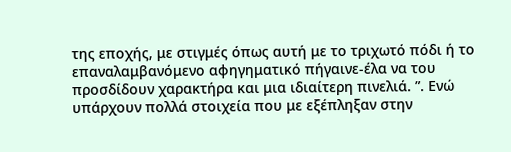της εποχής, με στιγμές όπως αυτή με το τριχωτό πόδι ή το επαναλαμβανόμενο αφηγηματικό πήγαινε-έλα να του προσδίδουν χαρακτήρα και μια ιδιαίτερη πινελιά. ”. Ενώ υπάρχουν πολλά στοιχεία που με εξέπληξαν στην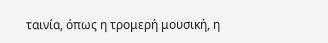ταινία, όπως η τρομερή μουσική, η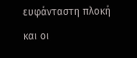ευφάνταστη πλοκή και οι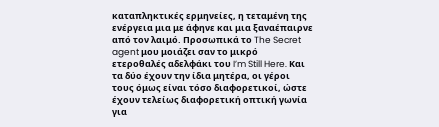καταπληκτικές ερμηνείες, η τεταμένη της ενέργεια μια με άφηνε και μια ξαναέπαιρνε από τον λαιμό. Προσωπικά το The Secret agent μου μοιάζει σαν το μικρό ετεροθαλές αδελφάκι του I’m Still Here. Και τα δύο έχουν την ίδια μητέρα, οι γέροι τους όμως είναι τόσο διαφορετικοί, ώστε έχουν τελείως διαφορετική οπτική γωνία για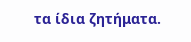τα ίδια ζητήματα.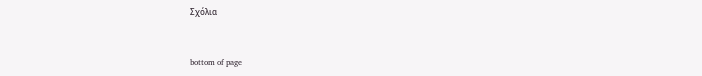Σχόλια


bottom of page